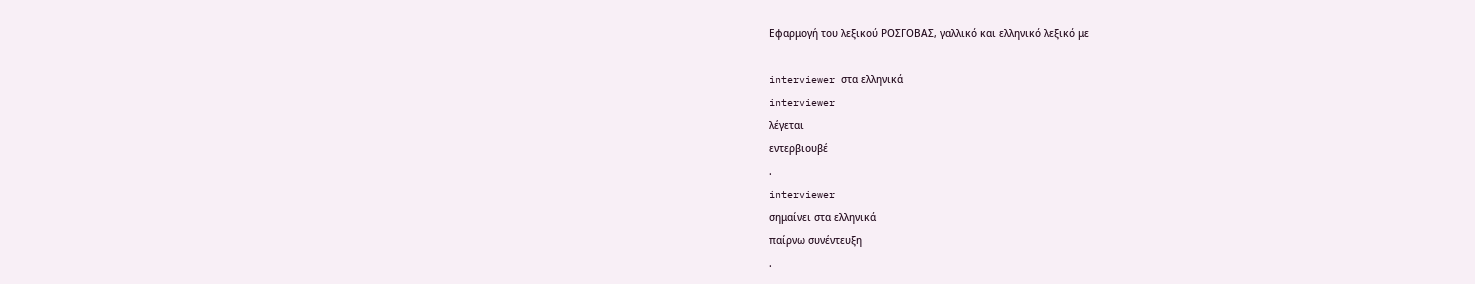Εφαρμογή του λεξικού ΡΟΣΓΟΒΑΣ, γαλλικό και ελληνικό λεξικό με

interviewer στα ελληνικά
interviewer
λέγεται
εντερβιουβέ
.
interviewer
σημαίνει στα ελληνικά
παίρνω συνέντευξη
.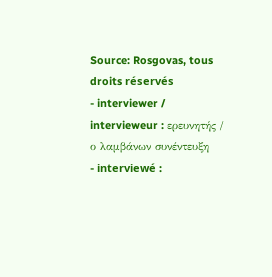Source: Rosgovas, tous droits réservés
- interviewer / intervieweur : ερευνητής / ο λαμβάνων συνέντευξη
- interviewé :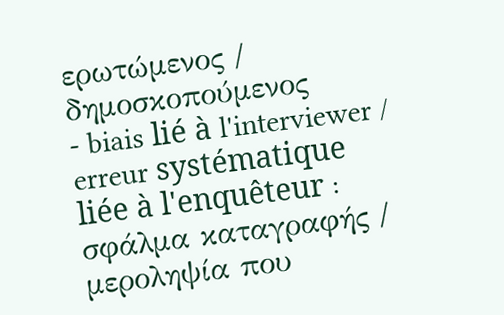ερωτώμενος / δημοσκοπούμενος
- biais lié à l'interviewer / erreur systématique liée à l'enquêteur : σφάλμα καταγραφής / μεροληψία που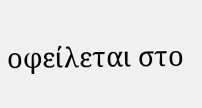οφείλεται στο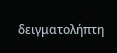δειγματολήπτη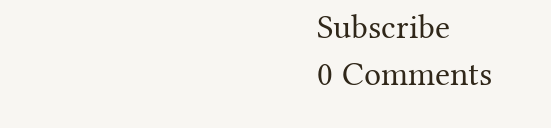Subscribe
0 Comments